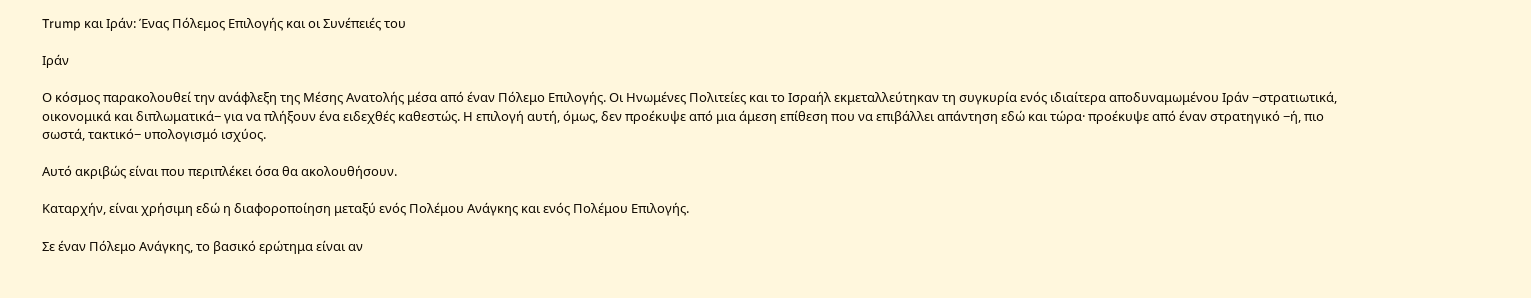Trump και Ιράν: Ένας Πόλεμος Επιλογής και οι Συνέπειές του

Ιράν

Ο κόσμος παρακολουθεί την ανάφλεξη της Μέσης Ανατολής μέσα από έναν Πόλεμο Επιλογής. Οι Ηνωμένες Πολιτείες και το Ισραήλ εκμεταλλεύτηκαν τη συγκυρία ενός ιδιαίτερα αποδυναμωμένου Ιράν −στρατιωτικά, οικονομικά και διπλωματικά− για να πλήξουν ένα ειδεχθές καθεστώς. Η επιλογή αυτή, όμως, δεν προέκυψε από μια άμεση επίθεση που να επιβάλλει απάντηση εδώ και τώρα· προέκυψε από έναν στρατηγικό −ή, πιο σωστά, τακτικό− υπολογισμό ισχύος.

Αυτό ακριβώς είναι που περιπλέκει όσα θα ακολουθήσουν.

Καταρχήν, είναι χρήσιμη εδώ η διαφοροποίηση μεταξύ ενός Πολέμου Ανάγκης και ενός Πολέμου Επιλογής.

Σε έναν Πόλεμο Ανάγκης, το βασικό ερώτημα είναι αν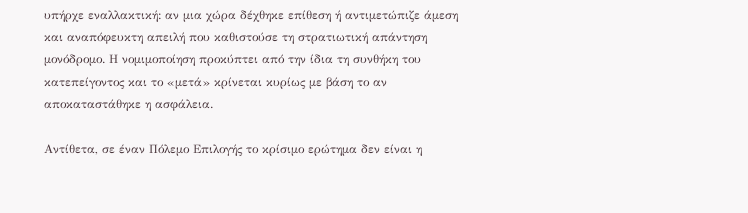υπήρχε εναλλακτική: αν μια χώρα δέχθηκε επίθεση ή αντιμετώπιζε άμεση και αναπόφευκτη απειλή που καθιστούσε τη στρατιωτική απάντηση μονόδρομο. Η νομιμοποίηση προκύπτει από την ίδια τη συνθήκη του κατεπείγοντος και το «μετά» κρίνεται κυρίως με βάση το αν αποκαταστάθηκε η ασφάλεια.

Αντίθετα, σε έναν Πόλεμο Επιλογής το κρίσιμο ερώτημα δεν είναι η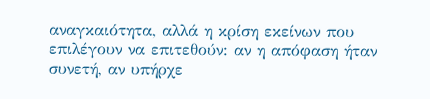αναγκαιότητα, αλλά η κρίση εκείνων που επιλέγουν να επιτεθούν: αν η απόφαση ήταν συνετή, αν υπήρχε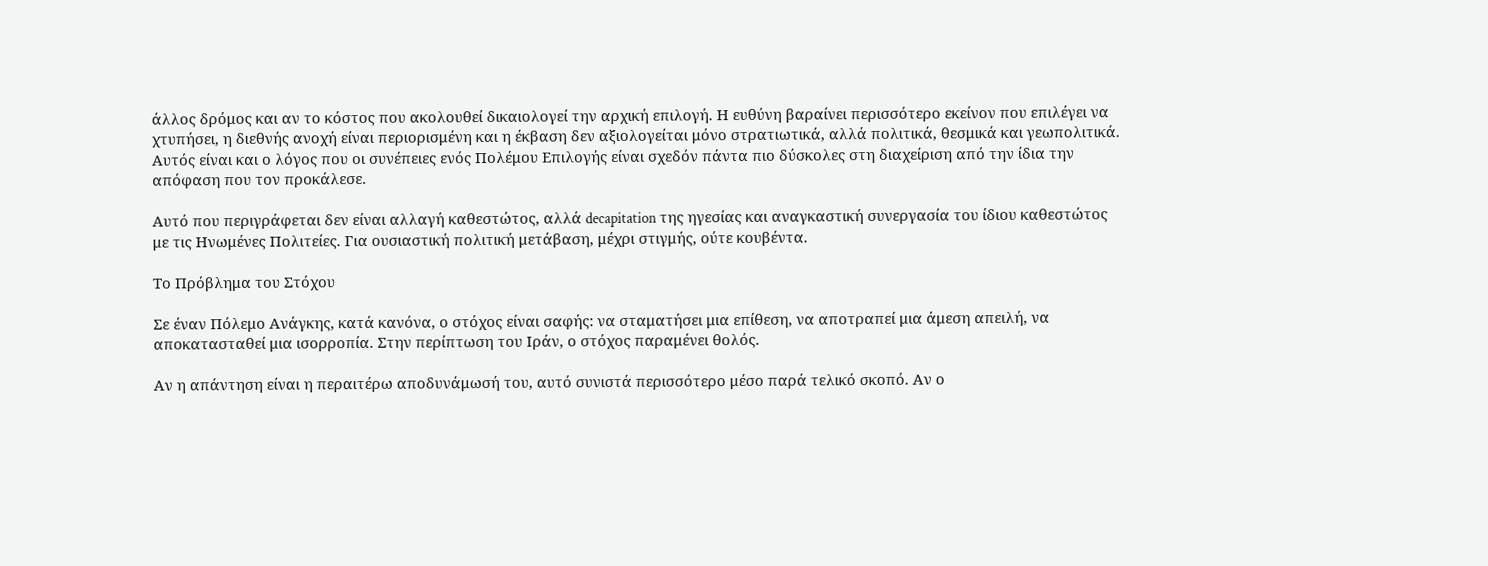άλλος δρόμος και αν το κόστος που ακολουθεί δικαιολογεί την αρχική επιλογή. Η ευθύνη βαραίνει περισσότερο εκείνον που επιλέγει να χτυπήσει, η διεθνής ανοχή είναι περιορισμένη και η έκβαση δεν αξιολογείται μόνο στρατιωτικά, αλλά πολιτικά, θεσμικά και γεωπολιτικά. Αυτός είναι και ο λόγος που οι συνέπειες ενός Πολέμου Επιλογής είναι σχεδόν πάντα πιο δύσκολες στη διαχείριση από την ίδια την απόφαση που τον προκάλεσε.

Αυτό που περιγράφεται δεν είναι αλλαγή καθεστώτος, αλλά decapitation της ηγεσίας και αναγκαστική συνεργασία του ίδιου καθεστώτος με τις Ηνωμένες Πολιτείες. Για ουσιαστική πολιτική μετάβαση, μέχρι στιγμής, ούτε κουβέντα.

Το Πρόβλημα του Στόχου

Σε έναν Πόλεμο Ανάγκης, κατά κανόνα, ο στόχος είναι σαφής: να σταματήσει μια επίθεση, να αποτραπεί μια άμεση απειλή, να αποκατασταθεί μια ισορροπία. Στην περίπτωση του Ιράν, ο στόχος παραμένει θολός.

Αν η απάντηση είναι η περαιτέρω αποδυνάμωσή του, αυτό συνιστά περισσότερο μέσο παρά τελικό σκοπό. Αν ο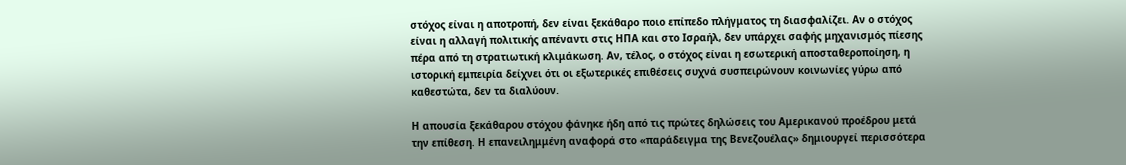στόχος είναι η αποτροπή, δεν είναι ξεκάθαρο ποιο επίπεδο πλήγματος τη διασφαλίζει. Αν ο στόχος είναι η αλλαγή πολιτικής απέναντι στις ΗΠΑ και στο Ισραήλ, δεν υπάρχει σαφής μηχανισμός πίεσης πέρα από τη στρατιωτική κλιμάκωση. Αν, τέλος, ο στόχος είναι η εσωτερική αποσταθεροποίηση, η ιστορική εμπειρία δείχνει ότι οι εξωτερικές επιθέσεις συχνά συσπειρώνουν κοινωνίες γύρω από καθεστώτα, δεν τα διαλύουν.

Η απουσία ξεκάθαρου στόχου φάνηκε ήδη από τις πρώτες δηλώσεις του Αμερικανού προέδρου μετά την επίθεση. Η επανειλημμένη αναφορά στο «παράδειγμα της Βενεζουέλας» δημιουργεί περισσότερα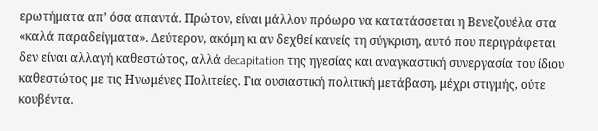ερωτήματα απ’ όσα απαντά. Πρώτον, είναι μάλλον πρόωρο να κατατάσσεται η Βενεζουέλα στα «καλά παραδείγματα». Δεύτερον, ακόμη κι αν δεχθεί κανείς τη σύγκριση, αυτό που περιγράφεται δεν είναι αλλαγή καθεστώτος, αλλά decapitation της ηγεσίας και αναγκαστική συνεργασία του ίδιου καθεστώτος με τις Ηνωμένες Πολιτείες. Για ουσιαστική πολιτική μετάβαση, μέχρι στιγμής, ούτε κουβέντα.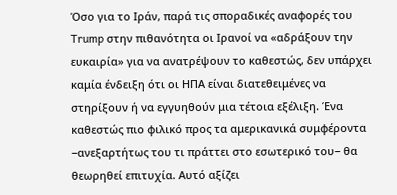Όσο για το Ιράν, παρά τις σποραδικές αναφορές του Trump στην πιθανότητα οι Ιρανοί να «αδράξουν την ευκαιρία» για να ανατρέψουν το καθεστώς, δεν υπάρχει καμία ένδειξη ότι οι ΗΠΑ είναι διατεθειμένες να στηρίξουν ή να εγγυηθούν μια τέτοια εξέλιξη. Ένα καθεστώς πιο φιλικό προς τα αμερικανικά συμφέροντα −ανεξαρτήτως του τι πράττει στο εσωτερικό του− θα θεωρηθεί επιτυχία. Αυτό αξίζει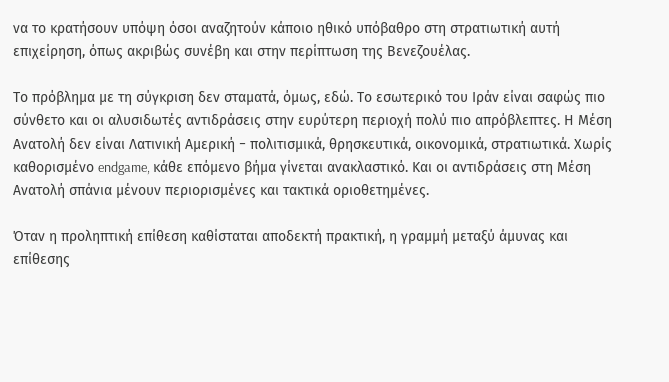να το κρατήσουν υπόψη όσοι αναζητούν κάποιο ηθικό υπόβαθρο στη στρατιωτική αυτή επιχείρηση, όπως ακριβώς συνέβη και στην περίπτωση της Βενεζουέλας.

Το πρόβλημα με τη σύγκριση δεν σταματά, όμως, εδώ. Το εσωτερικό του Ιράν είναι σαφώς πιο σύνθετο και οι αλυσιδωτές αντιδράσεις στην ευρύτερη περιοχή πολύ πιο απρόβλεπτες. Η Μέση Ανατολή δεν είναι Λατινική Αμερική − πολιτισμικά, θρησκευτικά, οικονομικά, στρατιωτικά. Χωρίς καθορισμένο endgame, κάθε επόμενο βήμα γίνεται ανακλαστικό. Και οι αντιδράσεις στη Μέση Ανατολή σπάνια μένουν περιορισμένες και τακτικά οριοθετημένες.

Όταν η προληπτική επίθεση καθίσταται αποδεκτή πρακτική, η γραμμή μεταξύ άμυνας και επίθεσης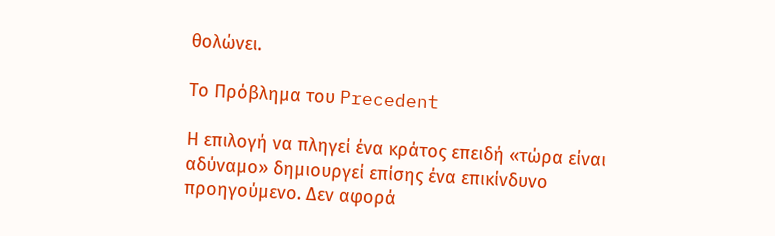θολώνει.

Το Πρόβλημα του Precedent

Η επιλογή να πληγεί ένα κράτος επειδή «τώρα είναι αδύναμο» δημιουργεί επίσης ένα επικίνδυνο προηγούμενο. Δεν αφορά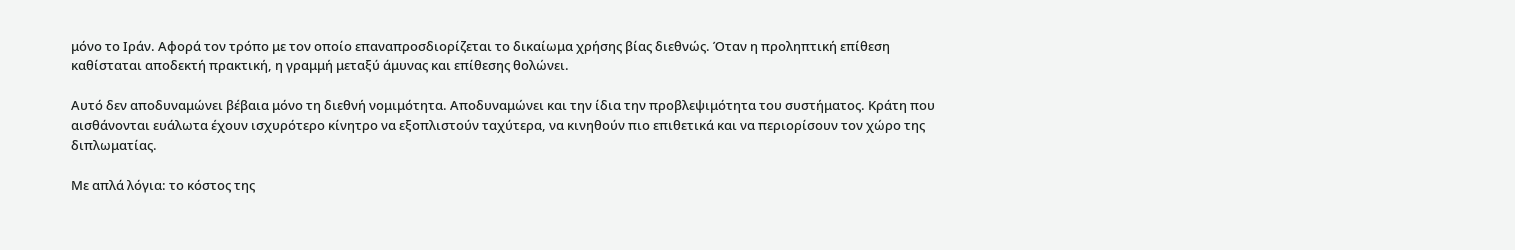μόνο το Ιράν. Αφορά τον τρόπο με τον οποίο επαναπροσδιορίζεται το δικαίωμα χρήσης βίας διεθνώς. Όταν η προληπτική επίθεση καθίσταται αποδεκτή πρακτική, η γραμμή μεταξύ άμυνας και επίθεσης θολώνει.

Αυτό δεν αποδυναμώνει βέβαια μόνο τη διεθνή νομιμότητα. Αποδυναμώνει και την ίδια την προβλεψιμότητα του συστήματος. Κράτη που αισθάνονται ευάλωτα έχουν ισχυρότερο κίνητρο να εξοπλιστούν ταχύτερα, να κινηθούν πιο επιθετικά και να περιορίσουν τον χώρο της διπλωματίας.

Με απλά λόγια: το κόστος της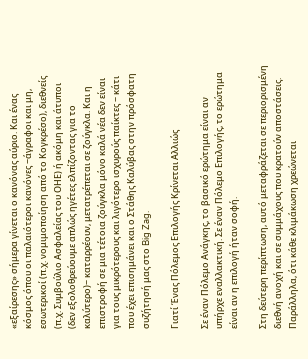«εξαίρεσης» σήμερα γίνεται ο κανόνας αύριο. Και ένας κόσμος όπου οι παλαιότεροι κανόνες −άγραφοι και μη, εσωτερικοί (π.χ. νομιμοποίηση από το Κογκρέσο), διεθνείς (π.χ. Συμβούλιο Ασφαλείας του ΟΗΕ) ή ακόμη και άτυποι (δεν εξολοθρεύουμε απλώς ηγέτες ελπίζοντας για το καλύτερο)− καταρρέουν, μετατρέπεται σε ζούγκλα. Και η επιστροφή σε μια τέτοια ζούγκλα μόνο καλά νέα δεν είναι για τους μικρότερους και λιγότερο ισχυρούς παίκτες − κάτι που έχει επισημάνει και ο Στάθης Καλύβας στην πρόσφατη συζήτησή μας στο Big Zag.

Γιατί Ένας Πόλεμος Επιλογής Κρίνεται Αλλιώς

Σε έναν Πόλεμο Ανάγκης, το βασικό ερώτημα είναι αν υπήρχε εναλλακτική. Σε έναν Πόλεμο Επιλογής, το ερώτημα είναι αν η επιλογή ήταν σοφή.

Στη δεύτερη περίπτωση, αυτό μεταφράζεται σε περιορισμένη διεθνή ανοχή και σε συμμάχους που κρατούν αποστάσεις. Παράλληλα, ότι κάθε κλιμάκωση χρεώνεται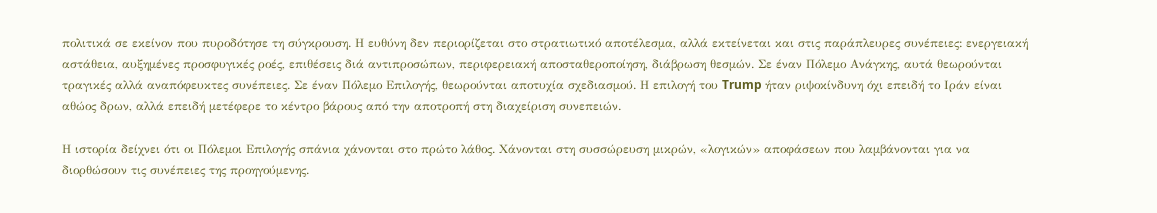πολιτικά σε εκείνον που πυροδότησε τη σύγκρουση. Η ευθύνη δεν περιορίζεται στο στρατιωτικό αποτέλεσμα, αλλά εκτείνεται και στις παράπλευρες συνέπειες: ενεργειακή αστάθεια, αυξημένες προσφυγικές ροές, επιθέσεις διά αντιπροσώπων, περιφερειακή αποσταθεροποίηση, διάβρωση θεσμών. Σε έναν Πόλεμο Ανάγκης, αυτά θεωρούνται τραγικές αλλά αναπόφευκτες συνέπειες. Σε έναν Πόλεμο Επιλογής, θεωρούνται αποτυχία σχεδιασμού. Η επιλογή του Trump ήταν ριψοκίνδυνη όχι επειδή το Ιράν είναι αθώος δρων, αλλά επειδή μετέφερε το κέντρο βάρους από την αποτροπή στη διαχείριση συνεπειών.

Η ιστορία δείχνει ότι οι Πόλεμοι Επιλογής σπάνια χάνονται στο πρώτο λάθος. Χάνονται στη συσσώρευση μικρών, «λογικών» αποφάσεων που λαμβάνονται για να διορθώσουν τις συνέπειες της προηγούμενης.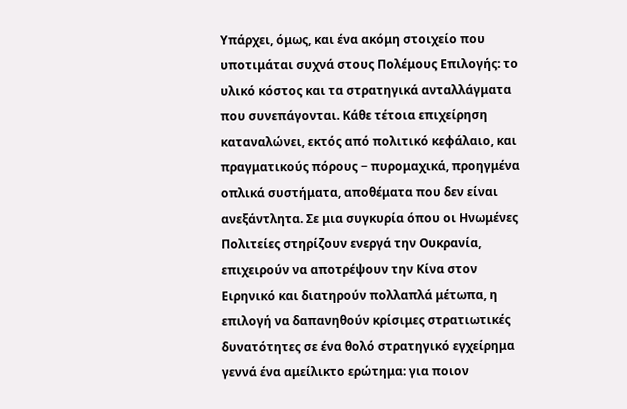Υπάρχει, όμως, και ένα ακόμη στοιχείο που υποτιμάται συχνά στους Πολέμους Επιλογής: το υλικό κόστος και τα στρατηγικά ανταλλάγματα που συνεπάγονται. Κάθε τέτοια επιχείρηση καταναλώνει, εκτός από πολιτικό κεφάλαιο, και πραγματικούς πόρους − πυρομαχικά, προηγμένα οπλικά συστήματα, αποθέματα που δεν είναι ανεξάντλητα. Σε μια συγκυρία όπου οι Ηνωμένες Πολιτείες στηρίζουν ενεργά την Ουκρανία, επιχειρούν να αποτρέψουν την Κίνα στον Ειρηνικό και διατηρούν πολλαπλά μέτωπα, η επιλογή να δαπανηθούν κρίσιμες στρατιωτικές δυνατότητες σε ένα θολό στρατηγικό εγχείρημα γεννά ένα αμείλικτο ερώτημα: για ποιον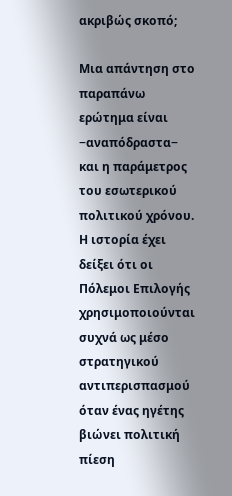ακριβώς σκοπό;

Μια απάντηση στο παραπάνω ερώτημα είναι −αναπόδραστα− και η παράμετρος του εσωτερικού πολιτικού χρόνου. Η ιστορία έχει δείξει ότι οι Πόλεμοι Επιλογής χρησιμοποιούνται συχνά ως μέσο στρατηγικού αντιπερισπασμού όταν ένας ηγέτης βιώνει πολιτική πίεση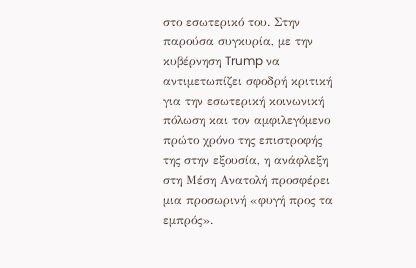στο εσωτερικό του. Στην παρούσα συγκυρία, με την κυβέρνηση Trump να αντιμετωπίζει σφοδρή κριτική για την εσωτερική κοινωνική πόλωση και τον αμφιλεγόμενο πρώτο χρόνο της επιστροφής της στην εξουσία, η ανάφλεξη στη Μέση Ανατολή προσφέρει μια προσωρινή «φυγή προς τα εμπρός».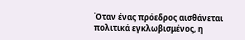Όταν ένας πρόεδρος αισθάνεται πολιτικά εγκλωβισμένος, η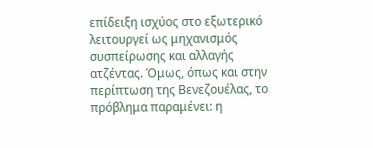επίδειξη ισχύος στο εξωτερικό λειτουργεί ως μηχανισμός συσπείρωσης και αλλαγής ατζέντας. Όμως, όπως και στην περίπτωση της Βενεζουέλας, το πρόβλημα παραμένει: η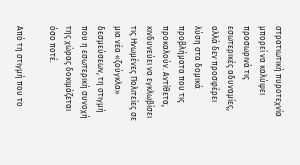στρατιωτική πυροτεχνία μπορεί να καλύψει προσωρινά τις εσωτερικές αδυναμίες, αλλά δεν προσφέρει λύση στα δομικά προβλήματα που τις προκαλούν. Αντίθετα, κινδυνεύει να εγκλωβίσει τις Ηνωμένες Πολιτείες σε μια νέα «ζούγκλα» δεσμεύσεων, τη στιγμή που η εσωτερική συνοχή της χώρας δοκιμάζεται όσο ποτέ.

Από τη στιγμή που το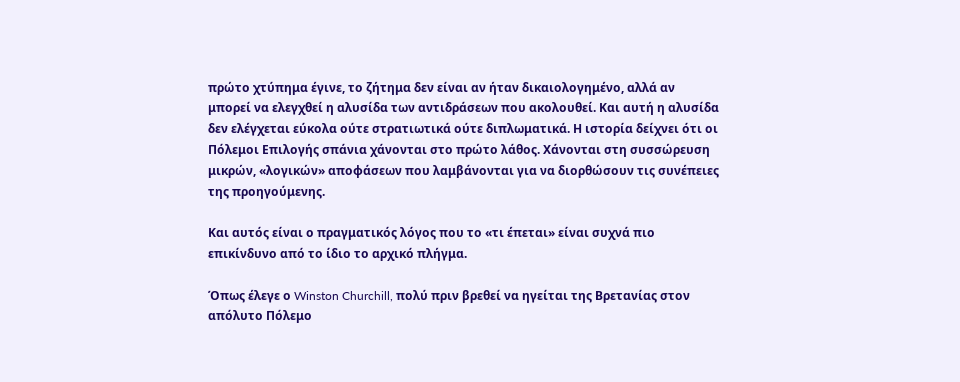πρώτο χτύπημα έγινε, το ζήτημα δεν είναι αν ήταν δικαιολογημένο, αλλά αν μπορεί να ελεγχθεί η αλυσίδα των αντιδράσεων που ακολουθεί. Και αυτή η αλυσίδα δεν ελέγχεται εύκολα ούτε στρατιωτικά ούτε διπλωματικά. Η ιστορία δείχνει ότι οι Πόλεμοι Επιλογής σπάνια χάνονται στο πρώτο λάθος. Χάνονται στη συσσώρευση μικρών, «λογικών» αποφάσεων που λαμβάνονται για να διορθώσουν τις συνέπειες της προηγούμενης.

Και αυτός είναι ο πραγματικός λόγος που το «τι έπεται» είναι συχνά πιο επικίνδυνο από το ίδιο το αρχικό πλήγμα.

Όπως έλεγε ο Winston Churchill, πολύ πριν βρεθεί να ηγείται της Βρετανίας στον απόλυτο Πόλεμο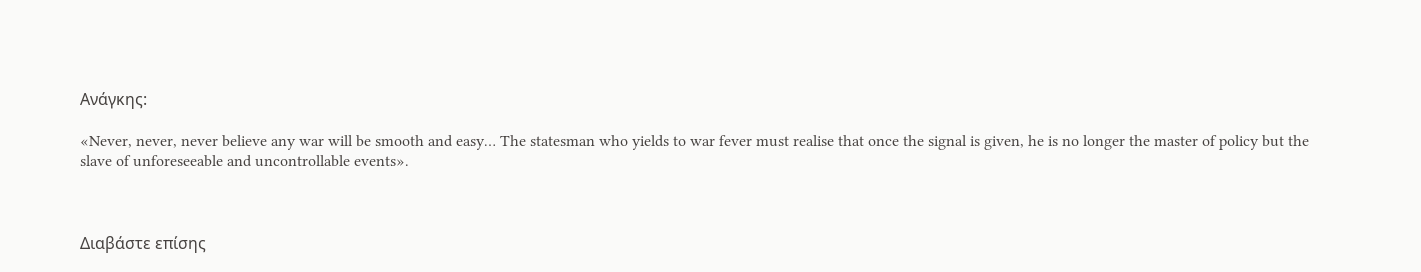Ανάγκης:

«Never, never, never believe any war will be smooth and easy… The statesman who yields to war fever must realise that once the signal is given, he is no longer the master of policy but the slave of unforeseeable and uncontrollable events».



Διαβάστε επίσης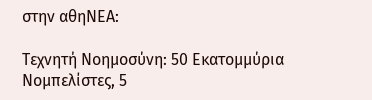στην αθηΝΕΑ:

Τεχνητή Νοημοσύνη: 50 Εκατομμύρια Νομπελίστες, 5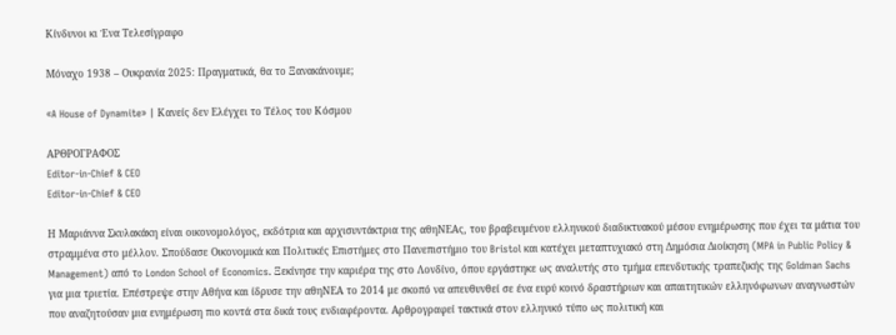Κίνδυνοι κι Ένα Τελεσίγραφο

Μόναχο 1938 – Ουκρανία 2025: Πραγματικά, θα το Ξανακάνουμε;

«A House of Dynamite» | Κανείς δεν Ελέγχει το Τέλος του Κόσμου

ΑΡΘΡΟΓΡΑΦΟΣ
Editor-in-Chief & CEO
Editor-in-Chief & CEO

Η Μαριάννα Σκυλακάκη είναι οικονομολόγος, εκδότρια και αρχισυντάκτρια της αθηΝΕΑς, του βραβευμένου ελληνικού διαδικτυακού μέσου ενημέρωσης που έχει τα μάτια του στραμμένα στο μέλλον. Σπούδασε Oικονομικά και Πολιτικές Επιστήμες στο Πανεπιστήμιο του Bristol και κατέχει μεταπτυχιακό στη Δημόσια Διοίκηση (MPA in Public Policy & Management) από τo London School of Economics. Ξεκίνησε την καριέρα της στο Λονδίνο, όπου εργάστηκε ως αναλυτής στο τμήμα επενδυτικής τραπεζικής της Goldman Sachs για μια τριετία. Επέστρεψε στην Αθήνα και ίδρυσε την αθηΝΕΑ το 2014 με σκοπό να απευθυνθεί σε ένα ευρύ κοινό δραστήριων και απαιτητικών ελληνόφωνων αναγνωστών που αναζητούσαν μια ενημέρωση πιο κοντά στα δικά τους ενδιαφέροντα. Αρθρογραφεί τακτικά στον ελληνικό τύπο ως πολιτική και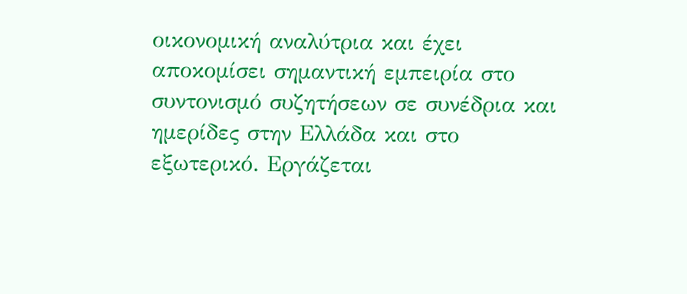οικονομική αναλύτρια και έχει αποκομίσει σημαντική εμπειρία στο συντονισμό συζητήσεων σε συνέδρια και ημερίδες στην Ελλάδα και στο εξωτερικό. Εργάζεται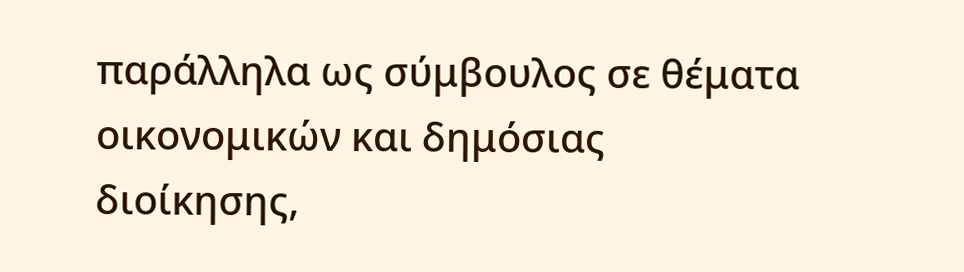παράλληλα ως σύμβουλος σε θέματα οικονομικών και δημόσιας διοίκησης,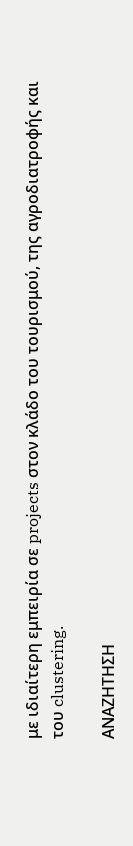με ιδιαίτερη εμπειρία σε projects στον κλάδο του τουρισμού, της αγροδιατροφής και του clustering.

ΑΝΑΖΗΤΗΣΗ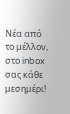Νέα από το μέλλον, στο inbox σας κάθε μεσημέρι!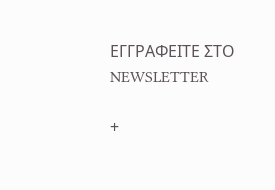ΕΓΓPΑΦΕΙΤΕ ΣΤΟ NEWSLETTER

+